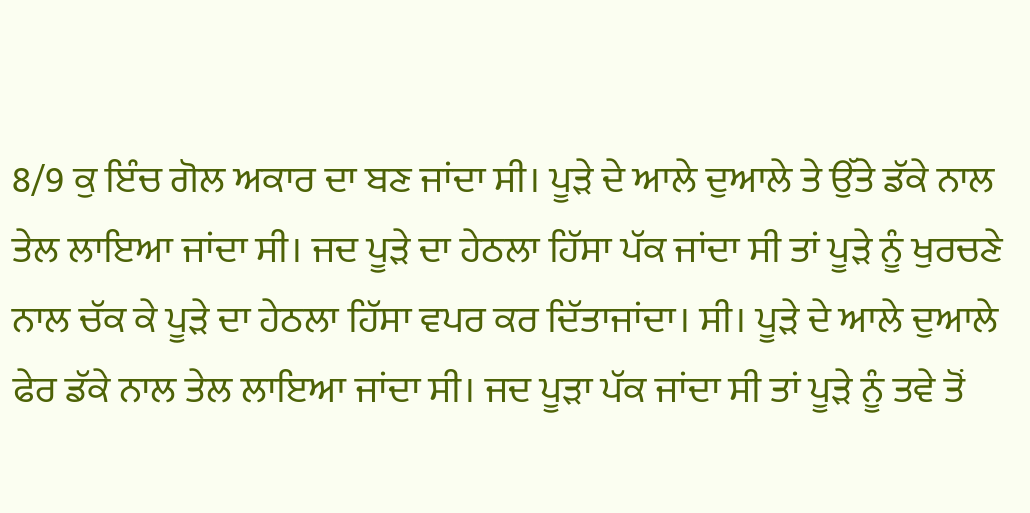8/9 ਕੁ ਇੰਚ ਗੋਲ ਅਕਾਰ ਦਾ ਬਣ ਜਾਂਦਾ ਸੀ। ਪੂੜੇ ਦੇ ਆਲੇ ਦੁਆਲੇ ਤੇ ਉੱਤੇ ਡੱਕੇ ਨਾਲ ਤੇਲ ਲਾਇਆ ਜਾਂਦਾ ਸੀ। ਜਦ ਪੂੜੇ ਦਾ ਹੇਠਲਾ ਹਿੱਸਾ ਪੱਕ ਜਾਂਦਾ ਸੀ ਤਾਂ ਪੂੜੇ ਨੂੰ ਖੁਰਚਣੇ ਨਾਲ ਚੱਕ ਕੇ ਪੂੜੇ ਦਾ ਹੇਠਲਾ ਹਿੱਸਾ ਵਪਰ ਕਰ ਦਿੱਤਾਜਾਂਦਾ। ਸੀ। ਪੂੜੇ ਦੇ ਆਲੇ ਦੁਆਲੇ ਫੇਰ ਡੱਕੇ ਨਾਲ ਤੇਲ ਲਾਇਆ ਜਾਂਦਾ ਸੀ। ਜਦ ਪੂੜਾ ਪੱਕ ਜਾਂਦਾ ਸੀ ਤਾਂ ਪੂੜੇ ਨੂੰ ਤਵੇ ਤੋਂ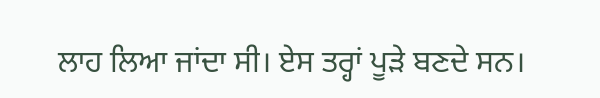ਲਾਹ ਲਿਆ ਜਾਂਦਾ ਸੀ। ਏਸ ਤਰ੍ਹਾਂ ਪੂੜੇ ਬਣਦੇ ਸਨ।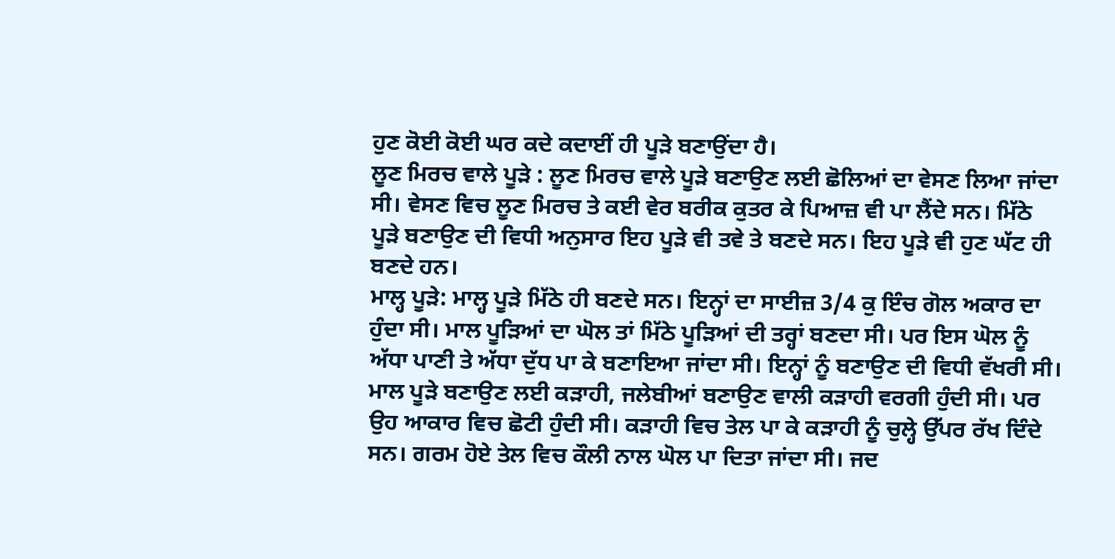ਹੁਣ ਕੋਈ ਕੋਈ ਘਰ ਕਦੇ ਕਦਾਈਂ ਹੀ ਪੂੜੇ ਬਣਾਉਂਦਾ ਹੈ।
ਲੂਣ ਮਿਰਚ ਵਾਲੇ ਪੂੜੇ : ਲੂਣ ਮਿਰਚ ਵਾਲੇ ਪੂੜੇ ਬਣਾਉਣ ਲਈ ਛੋਲਿਆਂ ਦਾ ਵੇਸਣ ਲਿਆ ਜਾਂਦਾ ਸੀ। ਵੇਸਣ ਵਿਚ ਲੂਣ ਮਿਰਚ ਤੇ ਕਈ ਵੇਰ ਬਰੀਕ ਕੁਤਰ ਕੇ ਪਿਆਜ਼ ਵੀ ਪਾ ਲੈਂਦੇ ਸਨ। ਮਿੱਠੇ ਪੂੜੇ ਬਣਾਉਣ ਦੀ ਵਿਧੀ ਅਨੁਸਾਰ ਇਹ ਪੂੜੇ ਵੀ ਤਵੇ ਤੇ ਬਣਦੇ ਸਨ। ਇਹ ਪੂੜੇ ਵੀ ਹੁਣ ਘੱਟ ਹੀ ਬਣਦੇ ਹਨ।
ਮਾਲ੍ਹ ਪੂੜੇ: ਮਾਲ੍ਹ ਪੂੜੇ ਮਿੱਠੇ ਹੀ ਬਣਦੇ ਸਨ। ਇਨ੍ਹਾਂ ਦਾ ਸਾਈਜ਼ 3/4 ਕੁ ਇੰਚ ਗੋਲ ਅਕਾਰ ਦਾ ਹੁੰਦਾ ਸੀ। ਮਾਲ ਪੂੜਿਆਂ ਦਾ ਘੋਲ ਤਾਂ ਮਿੱਠੇ ਪੂੜਿਆਂ ਦੀ ਤਰ੍ਹਾਂ ਬਣਦਾ ਸੀ। ਪਰ ਇਸ ਘੋਲ ਨੂੰ ਅੱਧਾ ਪਾਣੀ ਤੇ ਅੱਧਾ ਦੁੱਧ ਪਾ ਕੇ ਬਣਾਇਆ ਜਾਂਦਾ ਸੀ। ਇਨ੍ਹਾਂ ਨੂੰ ਬਣਾਉਣ ਦੀ ਵਿਧੀ ਵੱਖਰੀ ਸੀ। ਮਾਲ ਪੂੜੇ ਬਣਾਉਣ ਲਈ ਕੜਾਹੀ, ਜਲੇਬੀਆਂ ਬਣਾਉਣ ਵਾਲੀ ਕੜਾਹੀ ਵਰਗੀ ਹੁੰਦੀ ਸੀ। ਪਰ ਉਹ ਆਕਾਰ ਵਿਚ ਛੋਟੀ ਹੁੰਦੀ ਸੀ। ਕੜਾਹੀ ਵਿਚ ਤੇਲ ਪਾ ਕੇ ਕੜਾਹੀ ਨੂੰ ਚੁਲ੍ਹੇ ਉੱਪਰ ਰੱਖ ਦਿੰਦੇ ਸਨ। ਗਰਮ ਹੋਏ ਤੇਲ ਵਿਚ ਕੌਲੀ ਨਾਲ ਘੋਲ ਪਾ ਦਿਤਾ ਜਾਂਦਾ ਸੀ। ਜਦ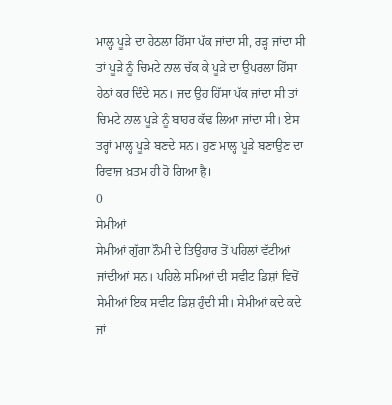ਮਾਲ੍ਹ ਪੂੜੇ ਦਾ ਹੇਠਲਾ ਹਿੱਸਾ ਪੱਕ ਜਾਂਦਾ ਸੀ, ਰੜ੍ਹ ਜਾਂਦਾ ਸੀ ਤਾਂ ਪੂੜੇ ਨੂੰ ਚਿਮਟੇ ਨਾਲ ਚੱਕ ਕੇ ਪੂੜੇ ਦਾ ਉਪਰਲਾ ਹਿੱਸਾ ਹੇਠਾਂ ਕਰ ਦਿੰਦੇ ਸਨ। ਜਦ ਉਹ ਹਿੱਸਾ ਪੱਕ ਜਾਂਦਾ ਸੀ ਤਾਂ ਚਿਮਟੇ ਨਾਲ ਪੂੜੇ ਨੂੰ ਬਾਹਰ ਕੱਢ ਲਿਆ ਜਾਂਦਾ ਸੀ। ਏਸ ਤਰ੍ਹਾਂ ਮਾਲ੍ਹ ਪੂੜੇ ਬਣਦੇ ਸਨ। ਹੁਣ ਮਾਲ੍ਹ ਪੂੜੇ ਬਣਾਉਣ ਦਾ ਰਿਵਾਜ ਖ਼ਤਮ ਹੀ ਹੋ ਗਿਆ है।
0
ਸੇਮੀਆਂ
ਸੇਮੀਆਂ ਗੁੱਗਾ ਨੌਮੀ ਦੇ ਤਿਉਹਾਰ ਤੋਂ ਪਹਿਲਾਂ ਵੱਟੀਆਂ ਜਾਂਦੀਆਂ ਸਨ। ਪਹਿਲੇ ਸਮਿਆਂ ਦੀ ਸਵੀਟ ਡਿਸ਼ਾਂ ਵਿਚੋਂ ਸੇਮੀਆਂ ਇਕ ਸਵੀਟ ਡਿਸ਼ ਹੁੰਦੀ ਸੀ। ਸੇਮੀਆਂ ਕਦੇ ਕਦੇ ਜਾਂ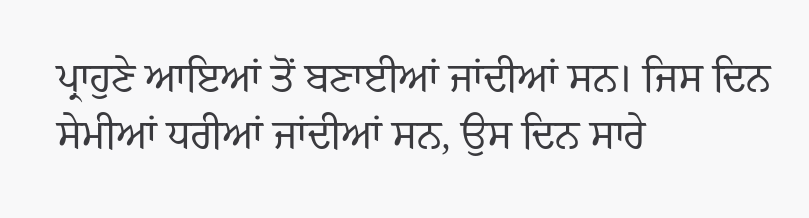ਪ੍ਰਾਹੁਣੇ ਆਇਆਂ ਤੋਂ ਬਣਾਈਆਂ ਜਾਂਦੀਆਂ ਸਨ। ਜਿਸ ਦਿਨ ਸੇਮੀਆਂ ਧਰੀਆਂ ਜਾਂਦੀਆਂ ਸਨ, ਉਸ ਦਿਨ ਸਾਰੇ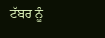ਟੱਬਰ ਨੂੰ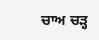ਚਾਅ ਚੜ੍ਹ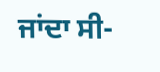ਜਾਂਦਾ ਸੀ-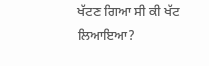ਖੱਟਣ ਗਿਆ ਸੀ ਕੀ ਖੱਟ ਲਿਆਇਆ?